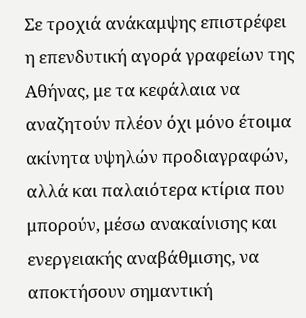Σε τροχιά ανάκαμψης επιστρέφει η επενδυτική αγορά γραφείων της Αθήνας, με τα κεφάλαια να αναζητούν πλέον όχι μόνο έτοιμα ακίνητα υψηλών προδιαγραφών, αλλά και παλαιότερα κτίρια που μπορούν, μέσω ανακαίνισης και ενεργειακής αναβάθμισης, να αποκτήσουν σημαντική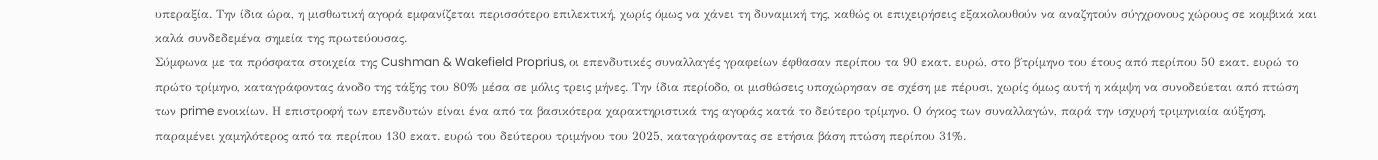υπεραξία. Την ίδια ώρα, η μισθωτική αγορά εμφανίζεται περισσότερο επιλεκτική, χωρίς όμως να χάνει τη δυναμική της, καθώς οι επιχειρήσεις εξακολουθούν να αναζητούν σύγχρονους χώρους σε κομβικά και καλά συνδεδεμένα σημεία της πρωτεύουσας.
Σύμφωνα με τα πρόσφατα στοιχεία της Cushman & Wakefield Proprius, οι επενδυτικές συναλλαγές γραφείων έφθασαν περίπου τα 90 εκατ. ευρώ, στο β΄τρίμηνο του έτους από περίπου 50 εκατ. ευρώ το πρώτο τρίμηνο, καταγράφοντας άνοδο της τάξης του 80% μέσα σε μόλις τρεις μήνες. Την ίδια περίοδο, οι μισθώσεις υποχώρησαν σε σχέση με πέρυσι, χωρίς όμως αυτή η κάμψη να συνοδεύεται από πτώση των prime ενοικίων. Η επιστροφή των επενδυτών είναι ένα από τα βασικότερα χαρακτηριστικά της αγοράς κατά το δεύτερο τρίμηνο. Ο όγκος των συναλλαγών, παρά την ισχυρή τριμηνιαία αύξηση, παραμένει χαμηλότερος από τα περίπου 130 εκατ. ευρώ του δεύτερου τριμήνου του 2025, καταγράφοντας σε ετήσια βάση πτώση περίπου 31%.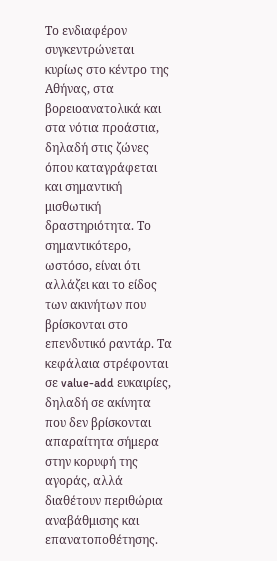Το ενδιαφέρον συγκεντρώνεται κυρίως στο κέντρο της Αθήνας, στα βορειοανατολικά και στα νότια προάστια, δηλαδή στις ζώνες όπου καταγράφεται και σημαντική μισθωτική δραστηριότητα. Το σημαντικότερο, ωστόσο, είναι ότι αλλάζει και το είδος των ακινήτων που βρίσκονται στο επενδυτικό ραντάρ. Τα κεφάλαια στρέφονται σε value-add ευκαιρίες, δηλαδή σε ακίνητα που δεν βρίσκονται απαραίτητα σήμερα στην κορυφή της αγοράς, αλλά διαθέτουν περιθώρια αναβάθμισης και επανατοποθέτησης.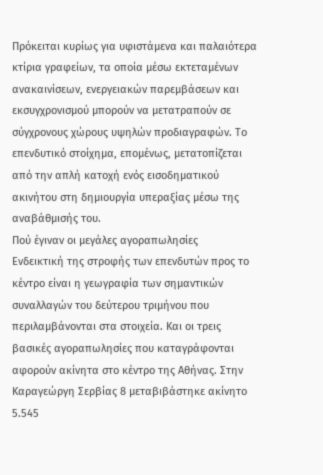Πρόκειται κυρίως για υφιστάμενα και παλαιότερα κτίρια γραφείων, τα οποία μέσω εκτεταμένων ανακαινίσεων, ενεργειακών παρεμβάσεων και εκσυγχρονισμού μπορούν να μετατραπούν σε σύγχρονους χώρους υψηλών προδιαγραφών. Το επενδυτικό στοίχημα, επομένως, μετατοπίζεται από την απλή κατοχή ενός εισοδηματικού ακινήτου στη δημιουργία υπεραξίας μέσω της αναβάθμισής του.
Πού έγιναν οι μεγάλες αγοραπωλησίες
Ενδεικτική της στροφής των επενδυτών προς το κέντρο είναι η γεωγραφία των σημαντικών συναλλαγών του δεύτερου τριμήνου που περιλαμβάνονται στα στοιχεία. Και οι τρεις βασικές αγοραπωλησίες που καταγράφονται αφορούν ακίνητα στο κέντρο της Αθήνας. Στην Καραγεώργη Σερβίας 8 μεταβιβάστηκε ακίνητο 5.545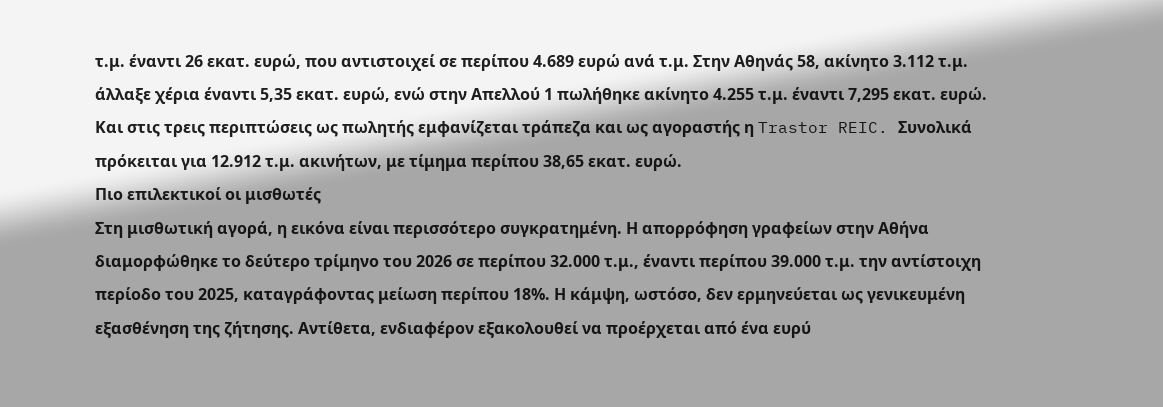τ.μ. έναντι 26 εκατ. ευρώ, που αντιστοιχεί σε περίπου 4.689 ευρώ ανά τ.μ. Στην Αθηνάς 58, ακίνητο 3.112 τ.μ. άλλαξε χέρια έναντι 5,35 εκατ. ευρώ, ενώ στην Απελλού 1 πωλήθηκε ακίνητο 4.255 τ.μ. έναντι 7,295 εκατ. ευρώ. Και στις τρεις περιπτώσεις ως πωλητής εμφανίζεται τράπεζα και ως αγοραστής η Trastor REIC. Συνολικά πρόκειται για 12.912 τ.μ. ακινήτων, με τίμημα περίπου 38,65 εκατ. ευρώ.
Πιο επιλεκτικοί οι μισθωτές
Στη μισθωτική αγορά, η εικόνα είναι περισσότερο συγκρατημένη. Η απορρόφηση γραφείων στην Αθήνα διαμορφώθηκε το δεύτερο τρίμηνο του 2026 σε περίπου 32.000 τ.μ., έναντι περίπου 39.000 τ.μ. την αντίστοιχη περίοδο του 2025, καταγράφοντας μείωση περίπου 18%. Η κάμψη, ωστόσο, δεν ερμηνεύεται ως γενικευμένη εξασθένηση της ζήτησης. Αντίθετα, ενδιαφέρον εξακολουθεί να προέρχεται από ένα ευρύ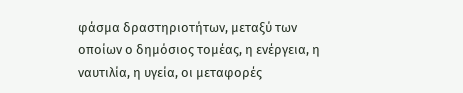φάσμα δραστηριοτήτων, μεταξύ των οποίων ο δημόσιος τομέας, η ενέργεια, η ναυτιλία, η υγεία, οι μεταφορές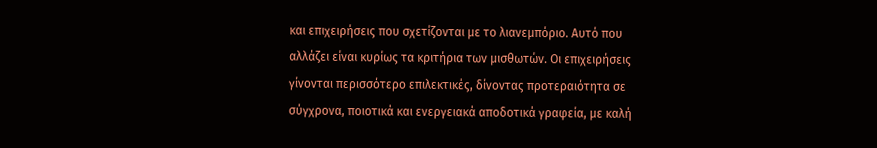και επιχειρήσεις που σχετίζονται με το λιανεμπόριο. Αυτό που αλλάζει είναι κυρίως τα κριτήρια των μισθωτών. Οι επιχειρήσεις γίνονται περισσότερο επιλεκτικές, δίνοντας προτεραιότητα σε σύγχρονα, ποιοτικά και ενεργειακά αποδοτικά γραφεία, με καλή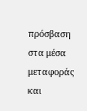πρόσβαση στα μέσα μεταφοράς και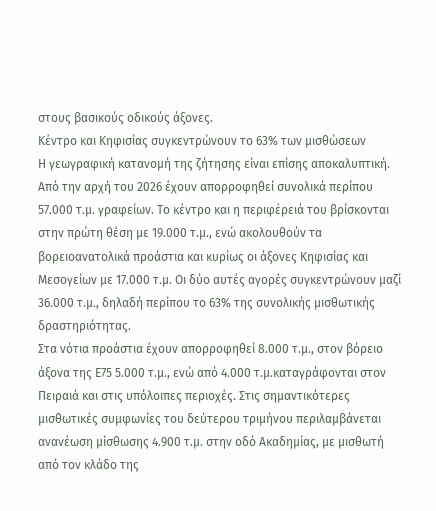στους βασικούς οδικούς άξονες.
Κέντρο και Κηφισίας συγκεντρώνουν το 63% των μισθώσεων
Η γεωγραφική κατανομή της ζήτησης είναι επίσης αποκαλυπτική. Από την αρχή του 2026 έχουν απορροφηθεί συνολικά περίπου 57.000 τ.μ. γραφείων. Το κέντρο και η περιφέρειά του βρίσκονται στην πρώτη θέση με 19.000 τ.μ., ενώ ακολουθούν τα βορειοανατολικά προάστια και κυρίως οι άξονες Κηφισίας και Μεσογείων με 17.000 τ.μ. Οι δύο αυτές αγορές συγκεντρώνουν μαζί 36.000 τ.μ., δηλαδή περίπου το 63% της συνολικής μισθωτικής δραστηριότητας.
Στα νότια προάστια έχουν απορροφηθεί 8.000 τ.μ., στον βόρειο άξονα της Ε75 5.000 τ.μ., ενώ από 4.000 τ.μ.καταγράφονται στον Πειραιά και στις υπόλοιπες περιοχές. Στις σημαντικότερες μισθωτικές συμφωνίες του δεύτερου τριμήνου περιλαμβάνεται ανανέωση μίσθωσης 4.900 τ.μ. στην οδό Ακαδημίας, με μισθωτή από τον κλάδο της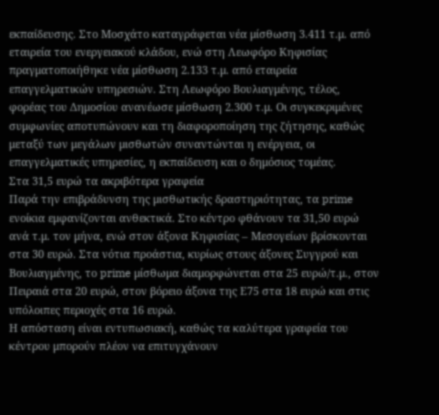εκπαίδευσης. Στο Μοσχάτο καταγράφεται νέα μίσθωση 3.411 τ.μ. από εταιρεία του ενεργειακού κλάδου, ενώ στη Λεωφόρο Κηφισίας πραγματοποιήθηκε νέα μίσθωση 2.133 τ.μ. από εταιρεία επαγγελματικών υπηρεσιών. Στη Λεωφόρο Βουλιαγμένης, τέλος, φορέας του Δημοσίου ανανέωσε μίσθωση 2.300 τ.μ. Οι συγκεκριμένες συμφωνίες αποτυπώνουν και τη διαφοροποίηση της ζήτησης, καθώς μεταξύ των μεγάλων μισθωτών συναντώνται η ενέργεια, οι επαγγελματικές υπηρεσίες, η εκπαίδευση και ο δημόσιος τομέας.
Στα 31,5 ευρώ τα ακριβότερα γραφεία
Παρά την επιβράδυνση της μισθωτικής δραστηριότητας, τα prime ενοίκια εμφανίζονται ανθεκτικά. Στο κέντρο φθάνουν τα 31,50 ευρώ ανά τ.μ. τον μήνα, ενώ στον άξονα Κηφισίας – Μεσογείων βρίσκονται στα 30 ευρώ. Στα νότια προάστια, κυρίως στους άξονες Συγγρού και Βουλιαγμένης, το prime μίσθωμα διαμορφώνεται στα 25 ευρώ/τ.μ., στον Πειραιά στα 20 ευρώ, στον βόρειο άξονα της Ε75 στα 18 ευρώ και στις υπόλοιπες περιοχές στα 16 ευρώ.
Η απόσταση είναι εντυπωσιακή, καθώς τα καλύτερα γραφεία του κέντρου μπορούν πλέον να επιτυγχάνουν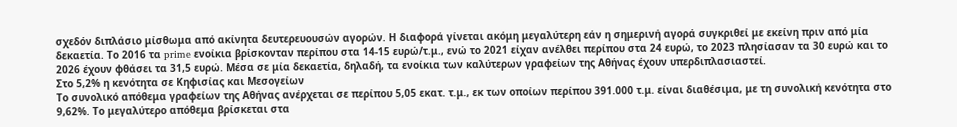σχεδόν διπλάσιο μίσθωμα από ακίνητα δευτερευουσών αγορών. Η διαφορά γίνεται ακόμη μεγαλύτερη εάν η σημερινή αγορά συγκριθεί με εκείνη πριν από μία δεκαετία. Το 2016 τα prime ενοίκια βρίσκονταν περίπου στα 14-15 ευρώ/τ.μ., ενώ το 2021 είχαν ανέλθει περίπου στα 24 ευρώ, το 2023 πλησίασαν τα 30 ευρώ και το 2026 έχουν φθάσει τα 31,5 ευρώ. Μέσα σε μία δεκαετία, δηλαδή, τα ενοίκια των καλύτερων γραφείων της Αθήνας έχουν υπερδιπλασιαστεί.
Στο 5,2% η κενότητα σε Κηφισίας και Μεσογείων
Το συνολικό απόθεμα γραφείων της Αθήνας ανέρχεται σε περίπου 5,05 εκατ. τ.μ., εκ των οποίων περίπου 391.000 τ.μ. είναι διαθέσιμα, με τη συνολική κενότητα στο 9,62%. Το μεγαλύτερο απόθεμα βρίσκεται στα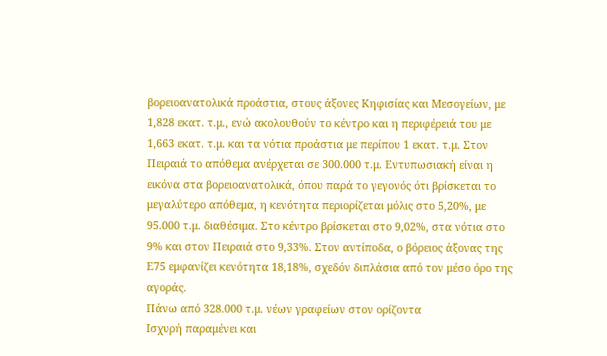βορειοανατολικά προάστια, στους άξονες Κηφισίας και Μεσογείων, με 1,828 εκατ. τ.μ., ενώ ακολουθούν το κέντρο και η περιφέρειά του με 1,663 εκατ. τ.μ. και τα νότια προάστια με περίπου 1 εκατ. τ.μ. Στον Πειραιά το απόθεμα ανέρχεται σε 300.000 τ.μ. Εντυπωσιακή είναι η εικόνα στα βορειοανατολικά, όπου παρά το γεγονός ότι βρίσκεται το μεγαλύτερο απόθεμα, η κενότητα περιορίζεται μόλις στο 5,20%, με 95.000 τ.μ. διαθέσιμα. Στο κέντρο βρίσκεται στο 9,02%, στα νότια στο 9% και στον Πειραιά στο 9,33%. Στον αντίποδα, ο βόρειος άξονας της Ε75 εμφανίζει κενότητα 18,18%, σχεδόν διπλάσια από τον μέσο όρο της αγοράς.
Πάνω από 328.000 τ.μ. νέων γραφείων στον ορίζοντα
Ισχυρή παραμένει και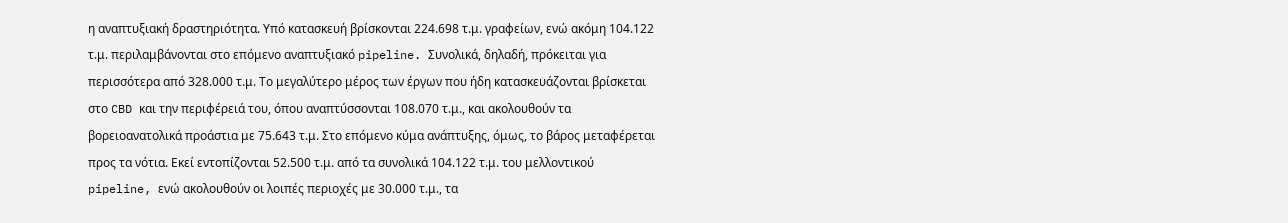η αναπτυξιακή δραστηριότητα. Υπό κατασκευή βρίσκονται 224.698 τ.μ. γραφείων, ενώ ακόμη 104.122 τ.μ. περιλαμβάνονται στο επόμενο αναπτυξιακό pipeline. Συνολικά, δηλαδή, πρόκειται για περισσότερα από 328.000 τ.μ. Tο μεγαλύτερο μέρος των έργων που ήδη κατασκευάζονται βρίσκεται στο CBD και την περιφέρειά του, όπου αναπτύσσονται 108.070 τ.μ., και ακολουθούν τα βορειοανατολικά προάστια με 75.643 τ.μ. Στο επόμενο κύμα ανάπτυξης, όμως, το βάρος μεταφέρεται προς τα νότια. Εκεί εντοπίζονται 52.500 τ.μ. από τα συνολικά 104.122 τ.μ. του μελλοντικού pipeline, ενώ ακολουθούν οι λοιπές περιοχές με 30.000 τ.μ., τα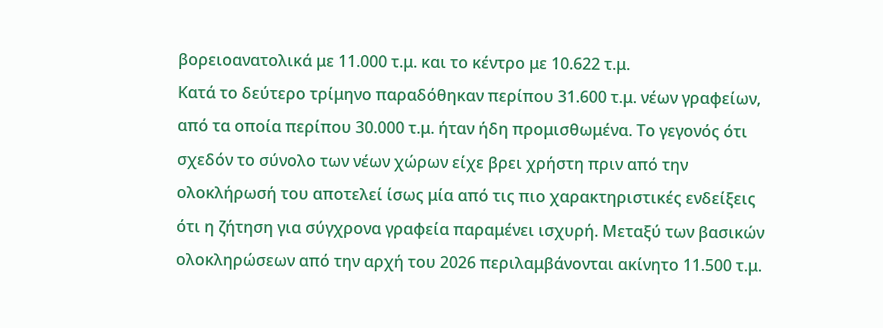βορειοανατολικά με 11.000 τ.μ. και το κέντρο με 10.622 τ.μ.
Κατά το δεύτερο τρίμηνο παραδόθηκαν περίπου 31.600 τ.μ. νέων γραφείων, από τα οποία περίπου 30.000 τ.μ. ήταν ήδη προμισθωμένα. Το γεγονός ότι σχεδόν το σύνολο των νέων χώρων είχε βρει χρήστη πριν από την ολοκλήρωσή του αποτελεί ίσως μία από τις πιο χαρακτηριστικές ενδείξεις ότι η ζήτηση για σύγχρονα γραφεία παραμένει ισχυρή. Μεταξύ των βασικών ολοκληρώσεων από την αρχή του 2026 περιλαμβάνονται ακίνητο 11.500 τ.μ.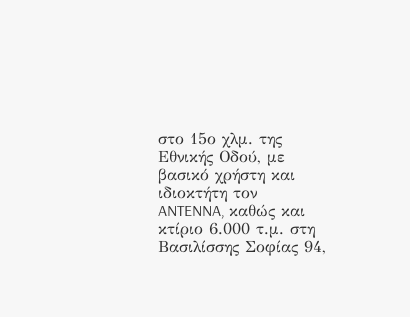στο 15ο χλμ. της Εθνικής Οδού, με βασικό χρήστη και ιδιοκτήτη τον ANTENNA, καθώς και κτίριο 6.000 τ.μ. στη Βασιλίσσης Σοφίας 94,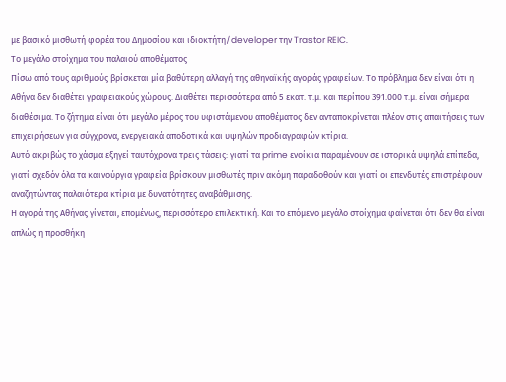με βασικό μισθωτή φορέα του Δημοσίου και ιδιοκτήτη/developer την Trastor REIC.
Το μεγάλο στοίχημα του παλαιού αποθέματος
Πίσω από τους αριθμούς βρίσκεται μία βαθύτερη αλλαγή της αθηναϊκής αγοράς γραφείων. Το πρόβλημα δεν είναι ότι η Αθήνα δεν διαθέτει γραφειακούς χώρους. Διαθέτει περισσότερα από 5 εκατ. τ.μ. και περίπου 391.000 τ.μ. είναι σήμερα διαθέσιμα. Το ζήτημα είναι ότι μεγάλο μέρος του υφιστάμενου αποθέματος δεν ανταποκρίνεται πλέον στις απαιτήσεις των επιχειρήσεων για σύγχρονα, ενεργειακά αποδοτικά και υψηλών προδιαγραφών κτίρια.
Αυτό ακριβώς το χάσμα εξηγεί ταυτόχρονα τρεις τάσεις: γιατί τα prime ενοίκια παραμένουν σε ιστορικά υψηλά επίπεδα, γιατί σχεδόν όλα τα καινούργια γραφεία βρίσκουν μισθωτές πριν ακόμη παραδοθούν και γιατί οι επενδυτές επιστρέφουν αναζητώντας παλαιότερα κτίρια με δυνατότητες αναβάθμισης.
Η αγορά της Αθήνας γίνεται, επομένως, περισσότερο επιλεκτική. Και το επόμενο μεγάλο στοίχημα φαίνεται ότι δεν θα είναι απλώς η προσθήκη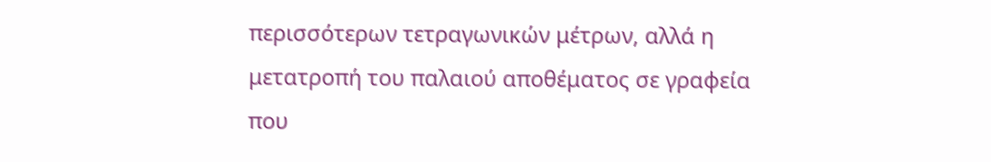περισσότερων τετραγωνικών μέτρων, αλλά η μετατροπή του παλαιού αποθέματος σε γραφεία που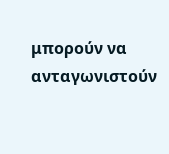μπορούν να ανταγωνιστούν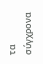τα σύγχρονα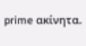prime ακίνητα.